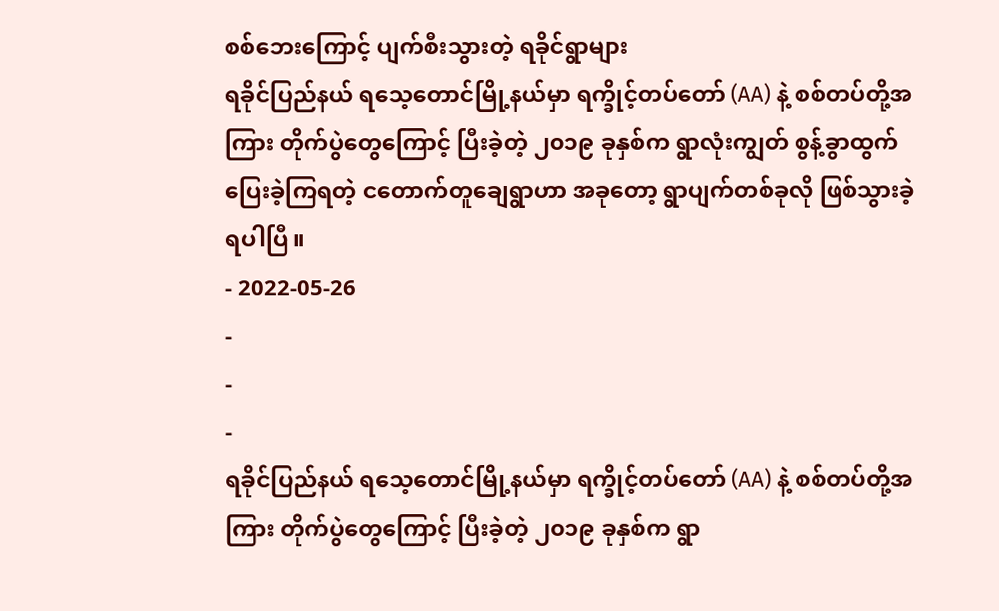စစ်ဘေးကြောင့် ပျက်စီးသွားတဲ့ ရခိုင်ရွာများ
ရခိုင်ပြည်နယ် ရသေ့တောင်မြို့နယ်မှာ ရက္ခိုင့်တပ်တော် (AA) နဲ့ စစ်တပ်တို့အကြား တိုက်ပွဲတွေကြောင့် ပြီးခဲ့တဲ့ ၂၀၁၉ ခုနှစ်က ရွာလုံးကျွတ် စွန့်ခွာထွက်ပြေးခဲ့ကြရတဲ့ ငတောက်တူချေရွာဟာ အခုတော့ ရွာပျက်တစ်ခုလို ဖြစ်သွားခဲ့ရပါပြီ။
- 2022-05-26
-
-
-
ရခိုင်ပြည်နယ် ရသေ့တောင်မြို့နယ်မှာ ရက္ခိုင့်တပ်တော် (AA) နဲ့ စစ်တပ်တို့အကြား တိုက်ပွဲတွေကြောင့် ပြီးခဲ့တဲ့ ၂၀၁၉ ခုနှစ်က ရွာ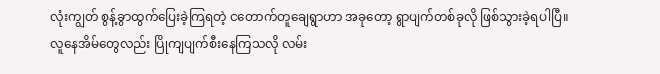လုံးကျွတ် စွန့်ခွာထွက်ပြေးခဲ့ကြရတဲ့ ငတောက်တူချေရွာဟာ အခုတော့ ရွာပျက်တစ်ခုလို ဖြစ်သွားခဲ့ရပါပြီ။
လူနေအိမ်တွေလည်း ပြိုကျပျက်စီးနေကြသလို လမ်း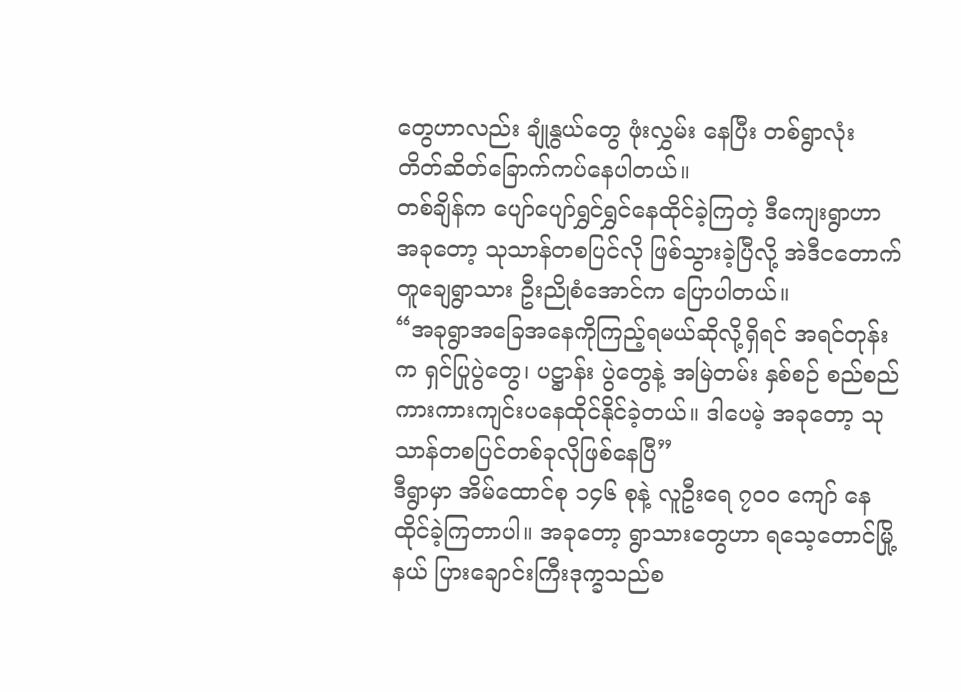တွေဟာလည်း ချုံနွယ်တွေ ဖုံးလွှမ်း နေပြီး တစ်ရွာလုံး တိတ်ဆိတ်ခြောက်ကပ်နေပါတယ်။
တစ်ချိန်က ပျော်ပျော်ရွှင်ရွှင်နေထိုင်ခဲ့ကြတဲ့ ဒီကျေးရွာဟာ အခုတော့ သုသာန်တစပြင်လို ဖြစ်သွားခဲ့ပြီလို့ အဲဒီငတောက်တူချေရွာသား ဦးညိုစံအောင်က ပြောပါတယ်။
“အခုရွာအခြေအနေကိုကြည့်ရမယ်ဆိုလို့ရှိရင် အရင်တုန်းက ရှင်ပြုပွဲတွေ၊ ပဋ္ဌာန်း ပွဲတွေနဲ့ အမြဲတမ်း နှစ်စဉ် စည်စည်ကားကားကျင်းပနေထိုင်နိုင်ခဲ့တယ်။ ဒါပေမဲ့ အခုတော့ သုသာန်တစပြင်တစ်ခုလိုဖြစ်နေပြီ”
ဒီရွာမှာ အိမ်ထောင်စု ၁၄၆ စုနဲ့ လူဦးရေ ၇၀၀ ကျော် နေထိုင်ခဲ့ကြတာပါ။ အခုတော့ ရွာသားတွေဟာ ရသေ့တောင်မြို့နယ် ပြားချောင်းကြီးဒုက္ခသည်စ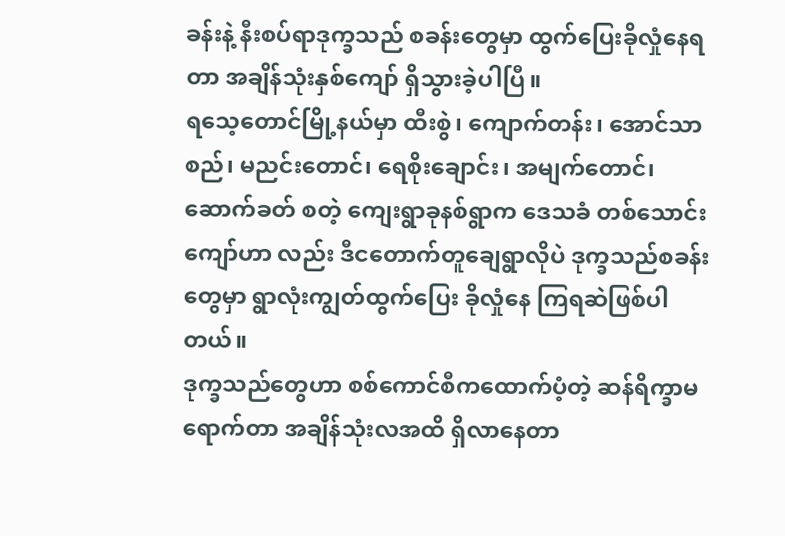ခန်းနဲ့ နီးစပ်ရာဒုက္ခသည် စခန်းတွေမှာ ထွက်ပြေးခိုလှုံနေရတာ အချိန်သုံးနှစ်ကျော် ရှိသွားခဲ့ပါပြီ။
ရသေ့တောင်မြို့နယ်မှာ ထီးစွဲ၊ ကျောက်တန်း၊ အောင်သာစည်၊ မညင်းတောင်၊ ရေစိုးချောင်း၊ အမျက်တောင်၊ ဆောက်ခတ် စတဲ့ ကျေးရွာခုနစ်ရွာက ဒေသခံ တစ်သောင်းကျော်ဟာ လည်း ဒီငတောက်တူချေရွာလိုပဲ ဒုက္ခသည်စခန်းတွေမှာ ရွာလုံးကျွတ်ထွက်ပြေး ခိုလှုံနေ ကြရဆဲဖြစ်ပါတယ်။
ဒုက္ခသည်တွေဟာ စစ်ကောင်စီကထောက်ပံ့တဲ့ ဆန်ရိက္ခာမရောက်တာ အချိန်သုံးလအထိ ရှိလာနေတာ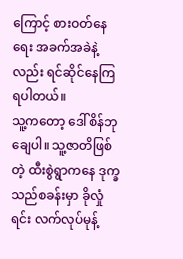ကြောင့် စားဝတ်နေရေး အခက်အခဲနဲ့လည်း ရင်ဆိုင်နေကြရပါတယ်။
သူ့ကတော့ ဒေါ်စိန်ဘုချေပါ။ သူ့ဇာတိဖြစ်တဲ့ ထီးစွဲရွာကနေ ဒုက္ခသည်စခန်းမှာ ခိုလှုံရင်း လက်လုပ်မုန့်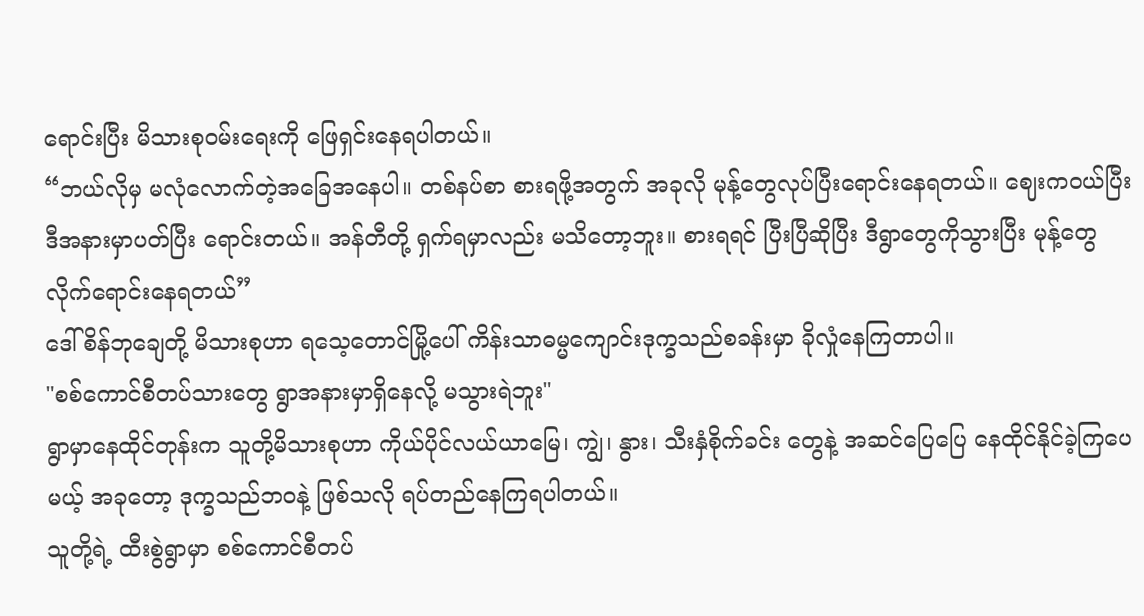ရောင်းပြီး မိသားစုဝမ်းရေးကို ဖြေရှင်းနေရပါတယ်။
“ဘယ်လိုမှ မလုံလောက်တဲ့အခြေအနေပါ။ တစ်နပ်စာ စားရဖို့အတွက် အခုလို မုန့်တွေလုပ်ပြီးရောင်းနေရတယ်။ ဈေးကဝယ်ပြီး ဒီအနားမှာပတ်ပြီး ရောင်းတယ်။ အန်တီတို့ ရှက်ရမှာလည်း မသိတော့ဘူး။ စားရရင် ပြီးပြီဆိုပြီး ဒီရွာတွေကိုသွားပြီး မုန့်တွေ လိုက်ရောင်းနေရတယ်”
ဒေါ်စိန်ဘုချေတို့ မိသားစုဟာ ရသေ့တောင်မြို့ပေါ် ကိန်းသာဓမ္မကျောင်းဒုက္ခသည်စခန်းမှာ ခိုလှုံနေကြတာပါ။
"စစ်ကောင်စီတပ်သားတွေ ရွာအနားမှာရှိနေလို့ မသွားရဲဘူး"
ရွာမှာနေထိုင်တုန်းက သူတို့မိသားစုဟာ ကိုယ်ပိုင်လယ်ယာမြေ၊ ကျွဲ၊ နွား၊ သီးနှံစိုက်ခင်း တွေနဲ့ အဆင်ပြေပြေ နေထိုင်နိုင်ခဲ့ကြပေမယ့် အခုတော့ ဒုက္ခသည်ဘဝနဲ့ ဖြစ်သလို ရပ်တည်နေကြရပါတယ်။
သူတို့ရဲ့ ထီးစွဲရွာမှာ စစ်ကောင်စီတပ်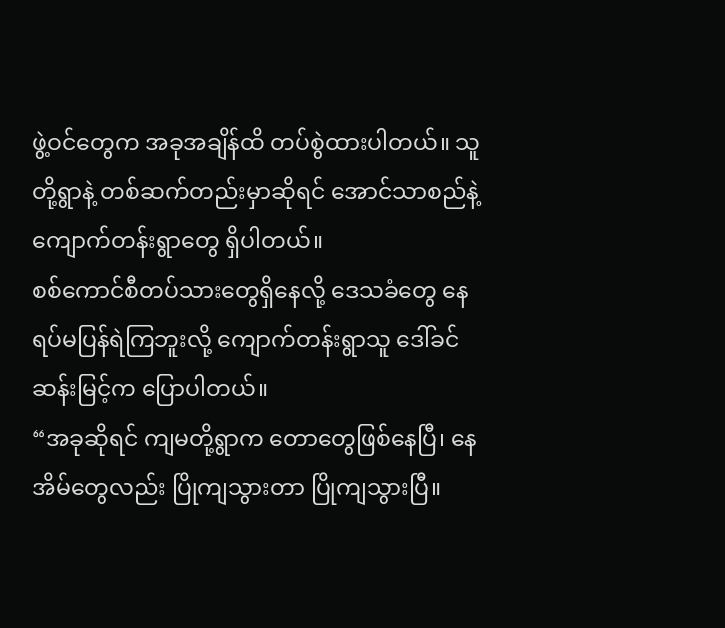ဖွဲ့ဝင်တွေက အခုအချိန်ထိ တပ်စွဲထားပါတယ်။ သူတို့ရွာနဲ့ တစ်ဆက်တည်းမှာဆိုရင် အောင်သာစည်နဲ့ ကျောက်တန်းရွာတွေ ရှိပါတယ်။
စစ်ကောင်စီတပ်သားတွေရှိနေလို့ ဒေသခံတွေ နေရပ်မပြန်ရဲကြဘူးလို့ ကျောက်တန်းရွာသူ ဒေါ်ခင်ဆန်းမြင့်က ပြောပါတယ်။
“အခုဆိုရင် ကျမတို့ရွာက တောတွေဖြစ်နေပြီ၊ နေအိမ်တွေလည်း ပြိုကျသွားတာ ပြိုကျသွားပြီ။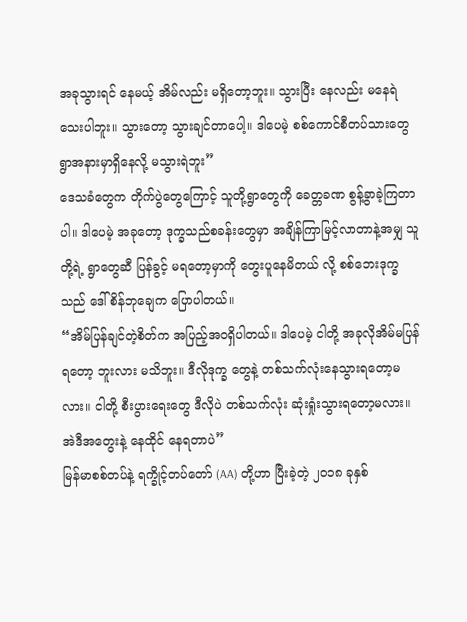အခုသွားရင် နေမယ့် အိမ်လည်း မရှိတော့ဘူး။ သွားပြီး နေလည်း မနေရဲသေးပါဘူး။ သွားတော့ သွားချင်တာပေါ့။ ဒါပေမဲ့ စစ်ကောင်စီတပ်သားတွေ ရွာအနားမှာရှိနေလို့ မသွားရဲဘူး”
ဒေသခံတွေက တိုက်ပွဲတွေကြောင့် သူတို့ရွာတွေကို ခေတ္တခဏ စွန့်ခွာခဲ့ကြတာပါ။ ဒါပေမဲ့ အခုတော့ ဒုက္ခသည်စခန်းတွေမှာ အချိန်ကြာမြင့်လာတာနဲ့အမျှ သူတို့ရဲ့ ရွာတွေဆီ ပြန်ခွင့် မရတော့မှာကို တွေးပူနေမိတယ် လို့ စစ်ဘေးဒုက္ခသည် ဒေါ်စိန်ဘုချေက ပြောပါတယ်။
“အိမ်ပြန်ချင်တဲ့စိတ်က အပြည့်အဝရှိပါတယ်။ ဒါပေမဲ့ ငါတို့ အခုလိုအိမ်မပြန်ရတော့ ဘူးလား မသိဘူး။ ဒီလိုဒုက္ခ တွေနဲ့ တစ်သက်လုံးနေသွားရတော့မလား။ ငါတို့ စီးပွားရေးတွေ ဒီလိုပဲ တစ်သက်လုံး ဆုံးရှုံးသွားရတော့မလား။ အဲဒီအတွေးနဲ့ နေထိုင် နေရတာပဲ”
မြန်မာစစ်တပ်နဲ့ ရက္ခိုင့်တပ်တော် (AA) တို့ဟာ ပြီးခဲ့တဲ့ ၂၀၁၈ ခုနှစ်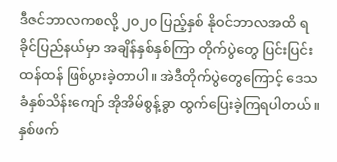ဒီဇင်ဘာလကစလို့ ၂၀၂၀ ပြည့်နှစ် နိုဝင်ဘာလအထိ ရခိုင်ပြည်နယ်မှာ အချိန်နှစ်နှစ်ကြာ တိုက်ပွဲတွေ ပြင်းပြင်း ထန်ထန် ဖြစ်ပွားခဲ့တာပါ။ အဲဒီတိုက်ပွဲတွေကြောင့် ဒေသခံနှစ်သိန်းကျော် အိုအိမ်စွန့်ခွာ ထွက်ပြေးခဲ့ကြရပါတယ်။
နှစ်ဖက်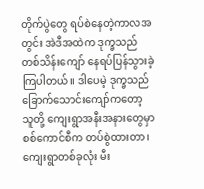တိုက်ပွဲတွေ ရပ်စဲနေတဲ့ကာလအတွင်း အဲဒီအထဲက ဒုက္ခသည် တစ်သိန်းကျော် နေရပ်ပြန်သွားခဲ့ကြပါတယ်။ ဒါပေမဲ့ ဒုက္ခသည် ခြောက်သောင်းကျော်ကတော့ သူတို့ ကျေးရွာအနီးအနားတွေမှာ စစ်ကောင်စီက တပ်စွဲထားတာ၊ ကျေးရွာတစ်ခုလုံး မီး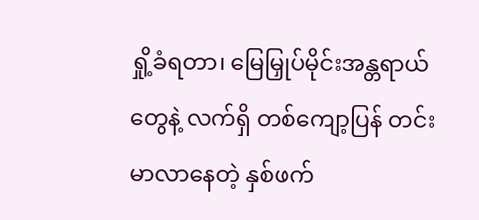ရှို့ခံရတာ၊ မြေမြှုပ်မိုင်းအန္တရာယ်တွေနဲ့ လက်ရှိ တစ်ကျော့ပြန် တင်းမာလာနေတဲ့ နှစ်ဖက်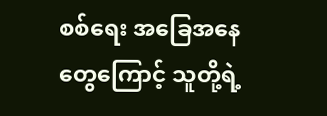စစ်ရေး အခြေအနေတွေကြောင့် သူတို့ရဲ့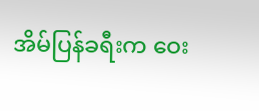အိမ်ပြန်ခရီးက ဝေး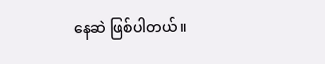နေဆဲ ဖြစ်ပါတယ်။